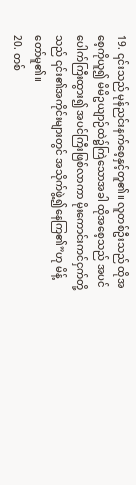19. ၎င်းသည် မုန်ညင်းနက်စေ့နှင့်တူ၏။ လူတစ်ဦးသည် ထိုအစေ့ကိုယူ၍ မိမိဥယျာဉ်ထဲ၌ကြဲသောအခါ ထိုအစေ့သည် အပင်ပေါက်ကြီးထွား၍ အပင်ကြီးဖြစ်လာကာ မိုးကောင်းကင်ငှက်တို့သည် ၎င်း၏အကိုင်းများတွင် အသိုက်ဖွဲ့၍နေကြ၏”ဟု မိန့်တော်မူ၏။
20. တစ်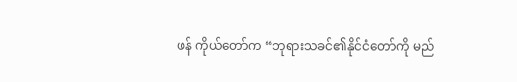ဖန် ကိုယ်တော်က “ဘုရားသခင်၏နိုင်ငံတော်ကို မည်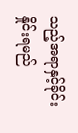သည့်အရာနှင့်ခိုင်းနှိုင်းရမည်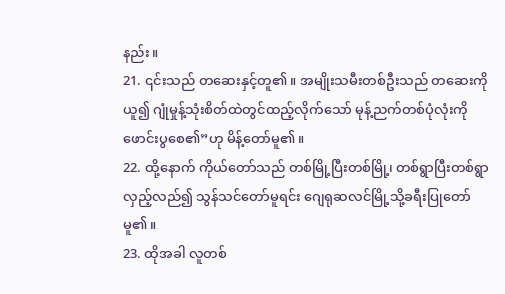နည်း။
21. ၎င်းသည် တဆေးနှင့်တူ၏။ အမျိုးသမီးတစ်ဦးသည် တဆေးကိုယူ၍ ဂျုံမှုန့်သုံးစိတ်ထဲတွင်ထည့်လိုက်သော် မုန့်ညက်တစ်ပုံလုံးကိုဖောင်းပွစေ၏”ဟု မိန့်တော်မူ၏။
22. ထို့နောက် ကိုယ်တော်သည် တစ်မြို့ပြီးတစ်မြို့၊ တစ်ရွာပြီးတစ်ရွာလှည့်လည်၍ သွန်သင်တော်မူရင်း ဂျေရုဆလင်မြို့သို့ခရီးပြုတော်မူ၏။
23. ထိုအခါ လူတစ်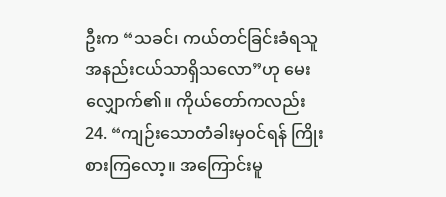ဦးက “သခင်၊ ကယ်တင်ခြင်းခံရသူ အနည်းငယ်သာရှိသလော”ဟု မေးလျှောက်၏။ ကိုယ်တော်ကလည်း
24. “ကျဉ်းသောတံခါးမှဝင်ရန် ကြိုးစားကြလော့။ အကြောင်းမူ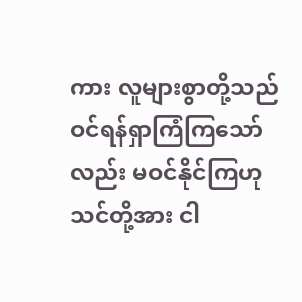ကား လူများစွာတို့သည် ဝင်ရန်ရှာကြံကြသော်လည်း မဝင်နိုင်ကြဟု သင်တို့အား ငါ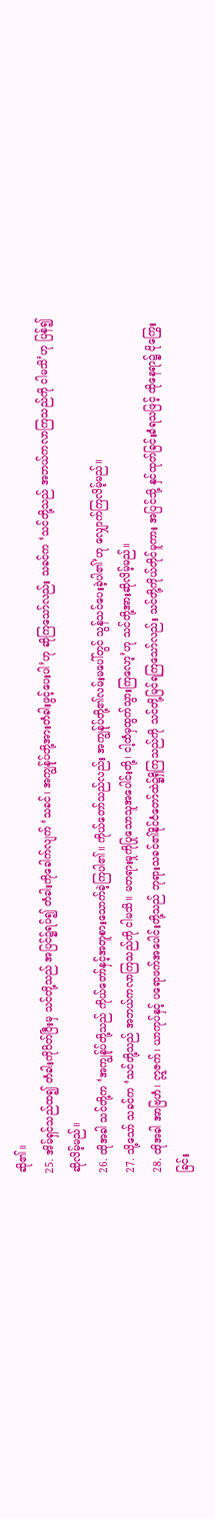ဆို၏။
25. အိမ်ရှင်သည်ထ၍ တံခါးကိုပိတ်ပြီးမှ သင်တို့သည် အပြင်၌ရပ်၍ တံခါးကိုခေါက်လျက် ‘သခင်၊ အကျွန်ုပ်တို့အားတံခါးဖွင့်ပေးပါ’ဟု ဆိုကြသော်လည်း သခင်က ‘သင်တို့သည် အဘယ်ကလာကြသည်ကို ငါမသိ’ဟု ပြန်၍ဆိုလိမ့်မည်။
26. ထိုအခါ သင်တို့က ‘အကျွန်ုပ်တို့သည် ကိုယ်တော်နှင့်အတူစားသောက်ခဲ့ကြပါ၏။ ကိုယ်တော်သည်လည်း အကျွန်ုပ်တို့၏လမ်းမပေါ်တွင် သွန်သင်ပေးခဲ့ပါ၏’ဟု လျှောက်ကြလိမ့်မည်။
27. သို့သော် သခင်က ‘သင်တို့သည် အဘယ်ကလာကြသည်ကို ငါမသိ။ မတရားမှုကိုပြုသောသူအပေါင်းတို့၊ ငါ့ထံမှထွက်သွားကြလော့’ဟု သင်တို့အားဆိုလိမ့်မည်။
28. ထိုအခါ အာဗြဟံ၊ ဣဇက်၊ ယာကုပ်နှင့် ပရောဖက်အပေါင်းတို့သည် ဘုရားသခင်၏နိုင်ငံတော်ထဲ၌ရှိကြသည်ကို သင်တို့မြင်ရကြသော်လည်း သင်တို့ကိုယ်တိုင်မူကား အပြင်သို့ နှင်ထုတ်ခြင်းခံရသဖြင့် ထိုနေရာ၌ ငိုကြွေးခြင်း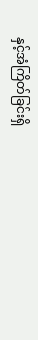နှင့်အံကြိတ်ခြင်းရှိ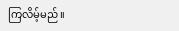ကြလိမ့်မည်။